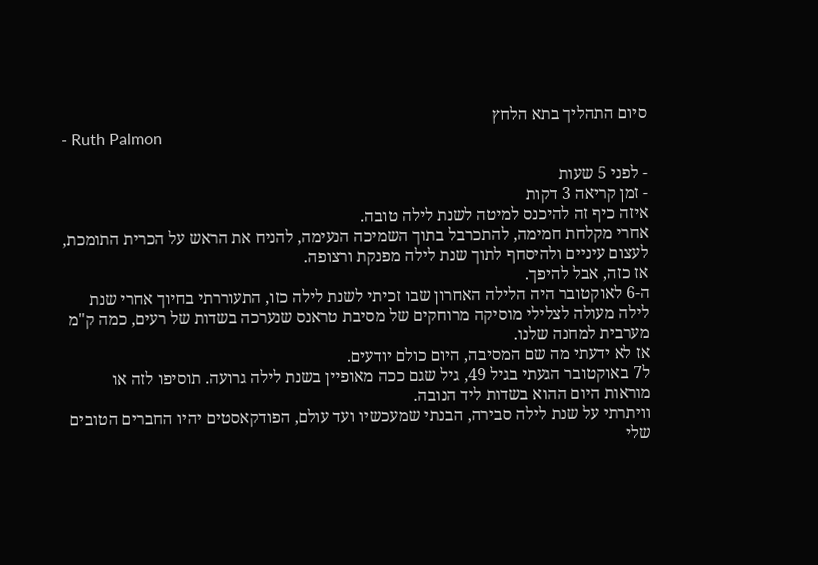סיום התהליך בתא הלחץ
- Ruth Palmon

- לפני 5 שעות
- זמן קריאה 3 דקות
איזה כיף זה להיכנס למיטה לשנת לילה טובה.
אחרי מקלחת חמימה, להתכרבל בתוך השמיכה הנעימה, להניח את הראש על הכרית התומכת, לעצום עיניים ולהיסחף לתוך שנת לילה מפנקת ורצופה.
אז כזה, אבל להיפך.
ה-6 לאוקטובר היה הלילה האחרון שבו זכיתי לשנת לילה כזו, התעוררתי בחיוך אחרי שנת לילה מעולה לצלילי מוסיקה מרוחקים של מסיבת טראנס שנערכה בשדות של רעים, כמה ק"מ מערבית למחנה שלנו.
אז לא ידעתי מה שם המסיבה, היום כולם יודעים.
ל7 באוקטובר הגעתי בגיל 49, גיל שגם ככה מאופיין בשנת לילה גרועה. תוסיפו לזה או מוראות היום ההוא בשדות ליד הנובה.
וויתרתי על שנת לילה סבירה, הבנתי שמעכשיו ועד עולם, הפודקאסטים יהיו החברים הטובים שלי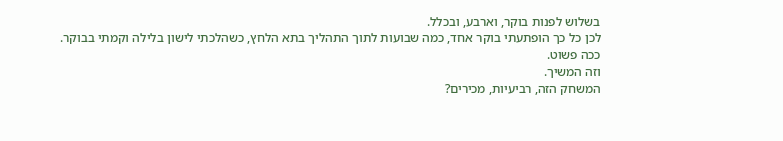בשלוש לפנות בוקר, וארבע, ובכלל.
לכן כל כך הופתעתי בוקר אחד, כמה שבועות לתוך התהליך בתא הלחץ, כשהלכתי לישון בלילה וקמתי בבוקר.
ככה פשוט.
וזה המשיך.
המשחק הזה, רביעיות, מכירים?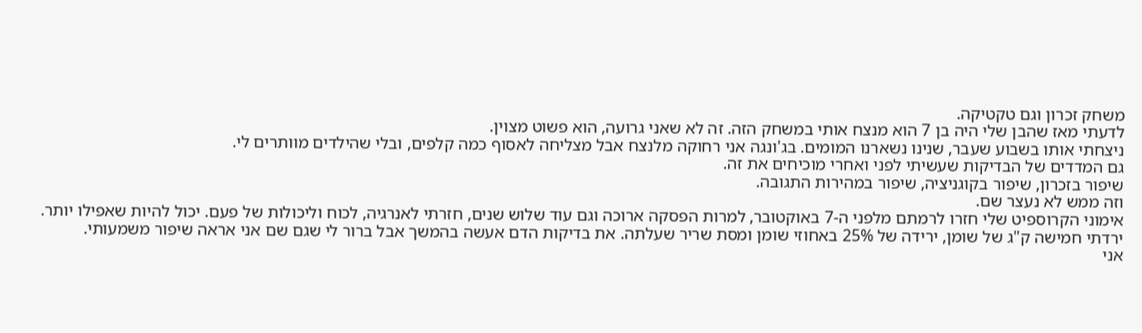משחק זכרון וגם טקטיקה.
לדעתי מאז שהבן שלי היה בן 7 הוא מנצח אותי במשחק הזה. זה לא שאני גרועה, הוא פשוט מצוין.
ניצחתי אותו בשבוע שעבר, שנינו נשארנו המומים. בג'ונגה אני רחוקה מלנצח אבל מצליחה לאסוף כמה קלפים, ובלי שהילדים מוותרים לי.
גם המדדים של הבדיקות שעשיתי לפני ואחרי מוכיחים את זה.
שיפור בזכרון, שיפור בקוגניציה, שיפור במהירות התגובה.
וזה ממש לא נעצר שם.
אימוני הקרוספיט שלי חזרו לרמתם מלפני ה-7 באוקטובר, למרות הפסקה ארוכה וגם עוד שלוש שנים, חזרתי לאנרגיה, לכוח וליכולות של פעם. יכול להיות שאפילו יותר.
ירדתי חמישה ק"ג של שומן, ירידה של 25% באחוזי שומן ומסת שריר שעלתה. את בדיקות הדם אעשה בהמשך אבל ברור לי שגם שם אני אראה שיפור משמעותי.
אני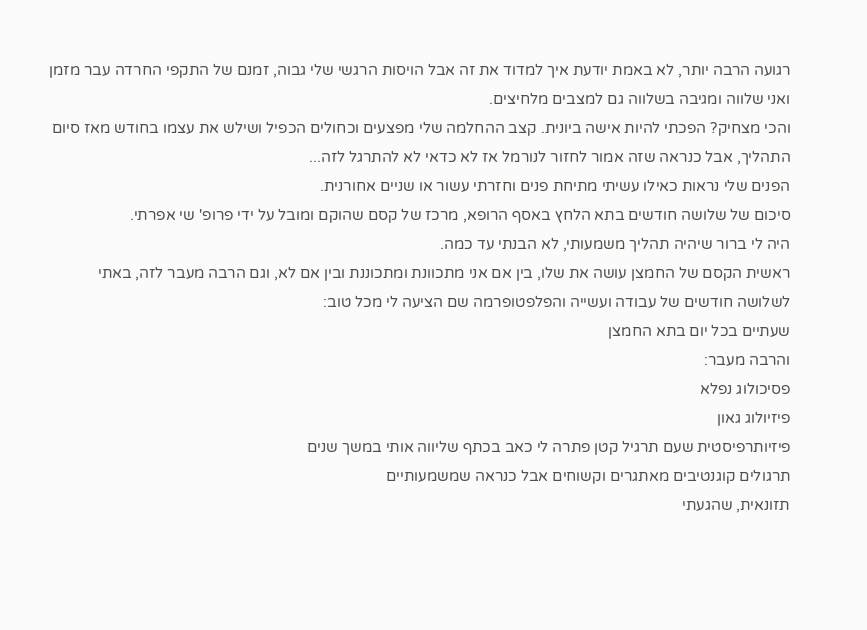רגועה הרבה יותר, לא באמת יודעת איך למדוד את זה אבל הויסות הרגשי שלי גבוה, זמנם של התקפי החרדה עבר מזמן ואני שלווה ומגיבה בשלווה גם למצבים מלחיצים.
והכי מצחיק? הפכתי להיות אישה ביונית. קצב ההחלמה שלי מפצעים וכחולים הכפיל ושילש את עצמו בחודש מאז סיום התהליך, אבל כנראה שזה אמור לחזור לנורמל אז לא כדאי לא להתרגל לזה...
הפנים שלי נראות כאילו עשיתי מתיחת פנים וחזרתי עשור או שניים אחורנית.
סיכום של שלושה חודשים בתא הלחץ באסף הרופא, מרכז של קסם שהוקם ומובל על ידי פרופ' שי אפרתי.
היה לי ברור שיהיה תהליך משמעותי, לא הבנתי עד כמה.
ראשית הקסם של החמצן עושה את שלו, בין אם אני מתכוונת ומתכוננת ובין אם לא, וגם הרבה מעבר לזה, באתי לשלושה חודשים של עבודה ועשייה והפלפטופרמה שם הציעה לי מכל טוב:
שעתיים בכל יום בתא החמצן
והרבה מעבר:
פסיכולוג נפלא
פיזיולוג גאון
פיזיותרפיסטית שעם תרגיל קטן פתרה לי כאב בכתף שליווה אותי במשך שנים
תרגולים קוגנטיבים מאתגרים וקשוחים אבל כנראה שמשמעותיים
תזונאית, שהגעתי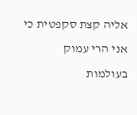אליה קצת סקפטית כי אני הרי עמוק בעולמות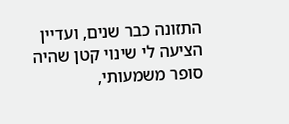התזונה כבר שנים, ועדיין הציעה לי שינוי קטן שהיה סופר משמעותי,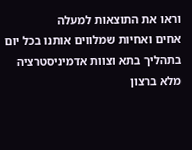וראו את התוצאות למעלה
אחים ואחיות שמלווים אותנו בכל יום בתהליך בתא וצוות אדמיניסטרציה מלא ברצון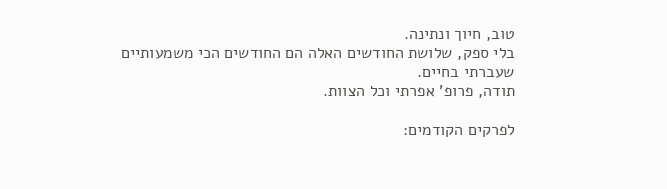טוב, חיוך ונתינה.
בלי ספק, שלושת החודשים האלה הם החודשים הכי משמעותיים שעברתי בחיים.
תודה, פרופ' אפרתי וכל הצוות.

לפרקים הקודמים: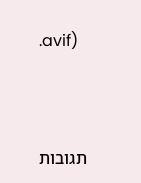.avif)



תגובות